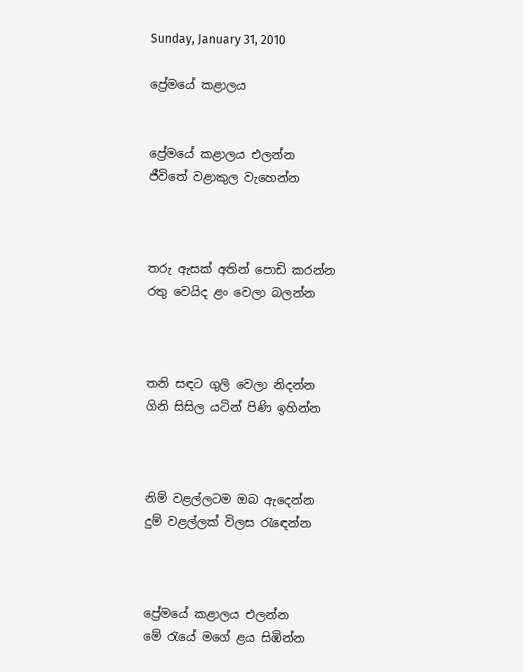Sunday, January 31, 2010

ප්‍රේමයේ කළාලය


ප්‍රේමයේ කළාලය එලන්න
ජීවිතේ වළාකුල වැහෙන්න



තරු ඇසක් අතින් පොඩි කරන්න
රතු වෙයිද ළං වෙලා බලන්න



තනි සඳට ගුලි වෙලා නිදන්න
ගිනි සිසිල යටින් පිණි ඉහින්න



නිම් වළල්ලටම ඔබ ඇදෙන්න
දුම් වළල්ලක් විලස රැඳෙන්න



ප්‍රේමයේ කළාලය එලන්න
මේ රැයේ මගේ ළය සිඹින්න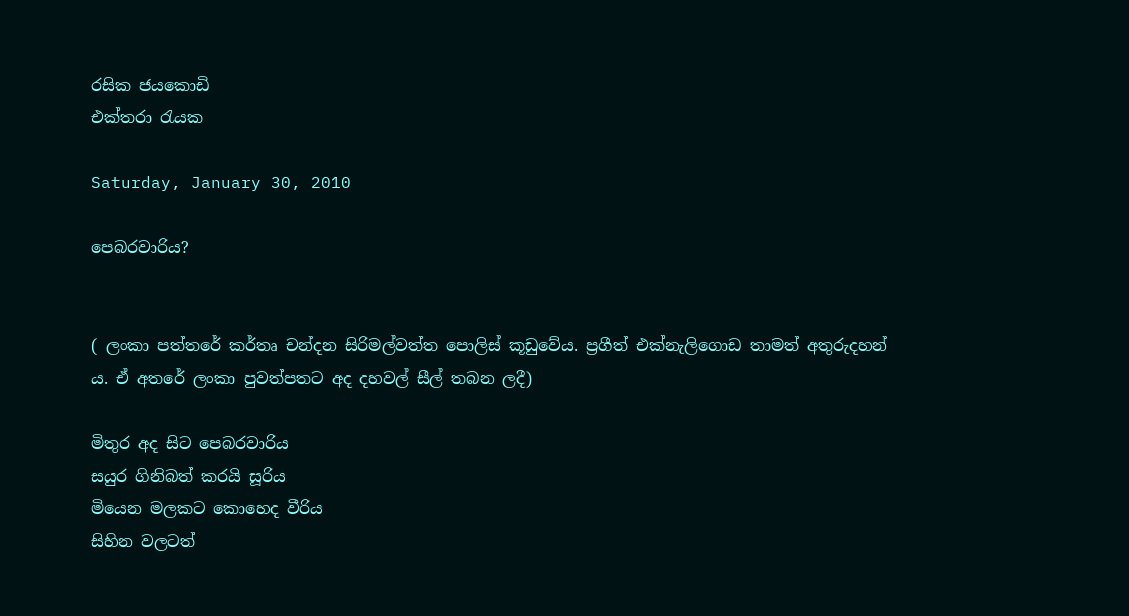රසික ජයකොඩි
එක්තරා රැයක

Saturday, January 30, 2010

පෙබරවාරිය?


( ලංකා පත්තරේ කර්තෘ චන්දන සිරිමල්වත්ත පොලිස් කූඩුවේය. ප්‍රගීත් එක්නැලිගොඩ තාමත් අතුරුදහන් ය. ඒ අතරේ ලංකා පුවත්පතට අද දහවල් සීල් තබන ලදී)

මිතුර අද සිට පෙබරවාරිය
සයුර ගිනිබත් කරයි සූරිය
මියෙන මලකට කොහෙද වීරිය
සිහින වලටත්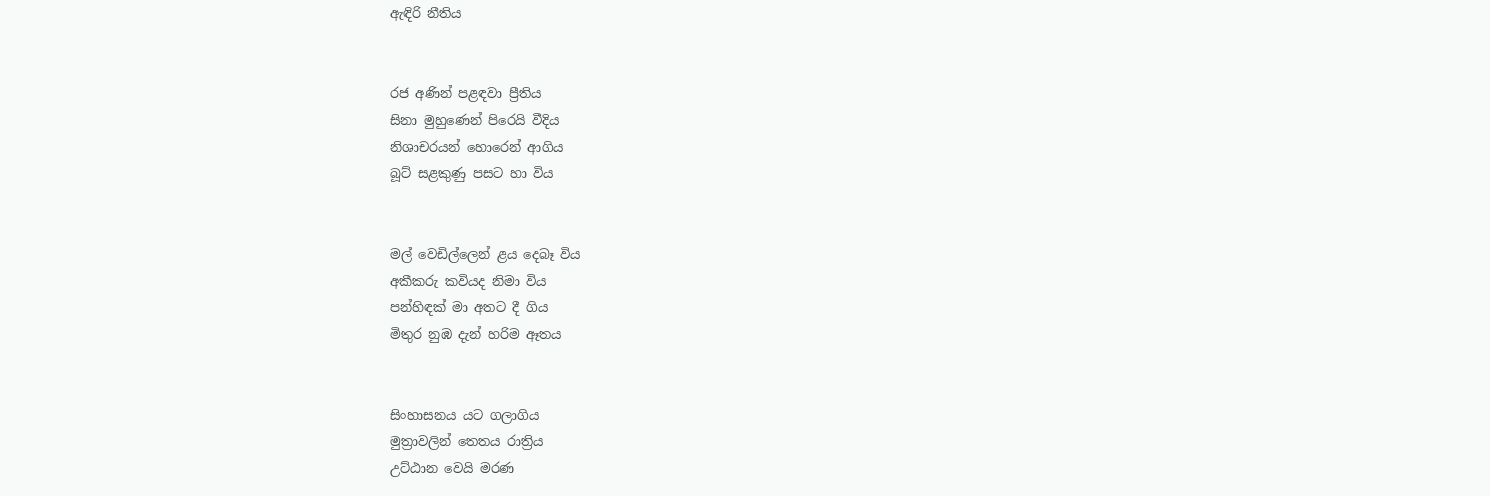ඇඳිරි නීතිය


රජ අණින් පළඳවා ප්‍රීතිය
සිනා මුහුණෙන් පිරෙයි වීදිය
නිශාචරයන් හොරෙන් ආගිය
බූට් සළකුණු පසට හා විය


මල් වෙඩිල්ලෙන් ළය දෙබෑ විය
අකීකරු කවියද නිමා විය
පන්හිඳක් මා අතට දී ගිය
මිතුර නුඹ දැන් හරිම ඈතය


සිංහාසනය යට ගලාගිය
මුත්‍රාවලින් තෙතය රාත්‍රිය
උට්ඨාන වෙයි මරණ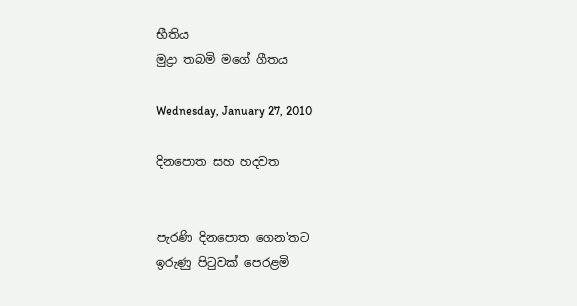භීතිය
මුද්‍රා තබමි මගේ ගීතය

Wednesday, January 27, 2010

දිනපොත සහ හදවත


පැරණි දිනපොත ගෙන'තට
ඉරුණු පිටුවක් පෙරළමි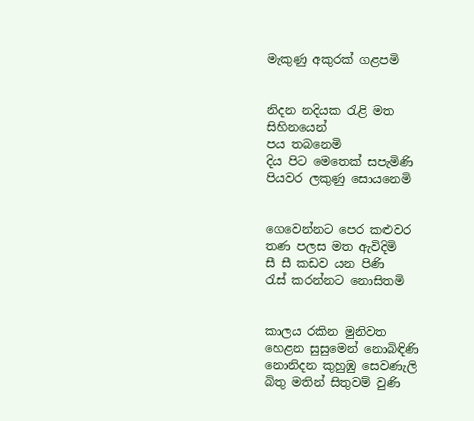මැකුණු අකුරක් ගළපමි


නිදන නදියක රැළි මත
සිහිනයෙන්
පය තබනෙමි
දිය පිට මෙතෙක් සපැමිණි
පියවර ලකුණු සොයනෙමි


ගෙවෙන්නට පෙර කළුවර
තණ පලස මත ඇවිදිමි
සී සී කඩව යන පිණි
රැස් කරන්නට නොසිතමි


කාලය රකින මුනිවත
හෙළන සුසුමෙන් නොබිඳිණි
නොනිදන කුහුඹු සෙවණැලි
බිතු මතින් සිතුවම් වුණි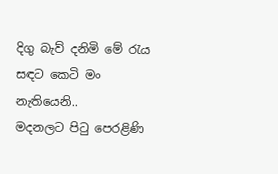දිගු බැව් දනිමි මේ රැය
සඳට කෙටි මං නැතියෙනි..
මදනලට පිටු පෙරළිණි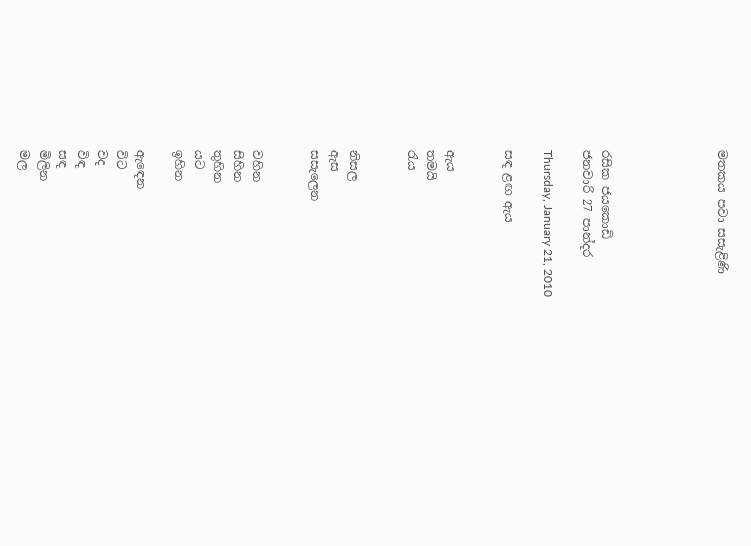මතකය පවා සසැළිණි





රසික ජයකොඩි
ජනවාරි 27 පාන්දර

Thursday, January 21, 2010

සඳ ළඟ ඇය


ඇය
තමයි
රැය


නිසල
ඇස
සසැලෙන


වහින
සිහින
තුහින
යට
ඉහින

ඇඳෙන
විට
වද
විඳ
සඳ
මිලින
මල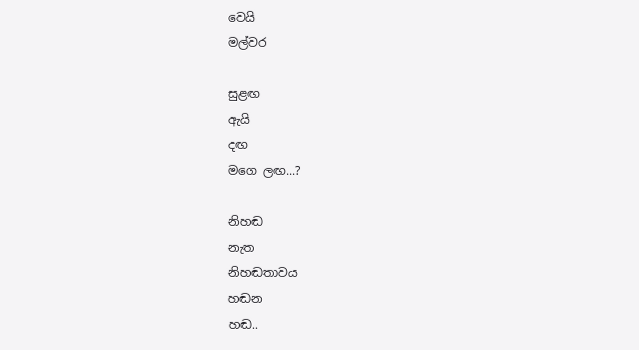වෙයි
මල්වර

සුළඟ
ඇයි
දඟ
මගෙ ලඟ...?

නිහඬ
නැත
නිහඬතාවය
හඬන
හඬ..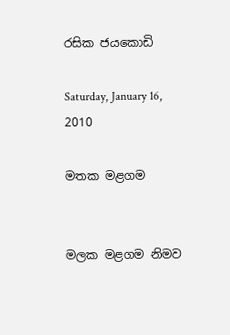රසික ජයකොඩි

Saturday, January 16, 2010

මතක මළගම


මලක මළගම නිමව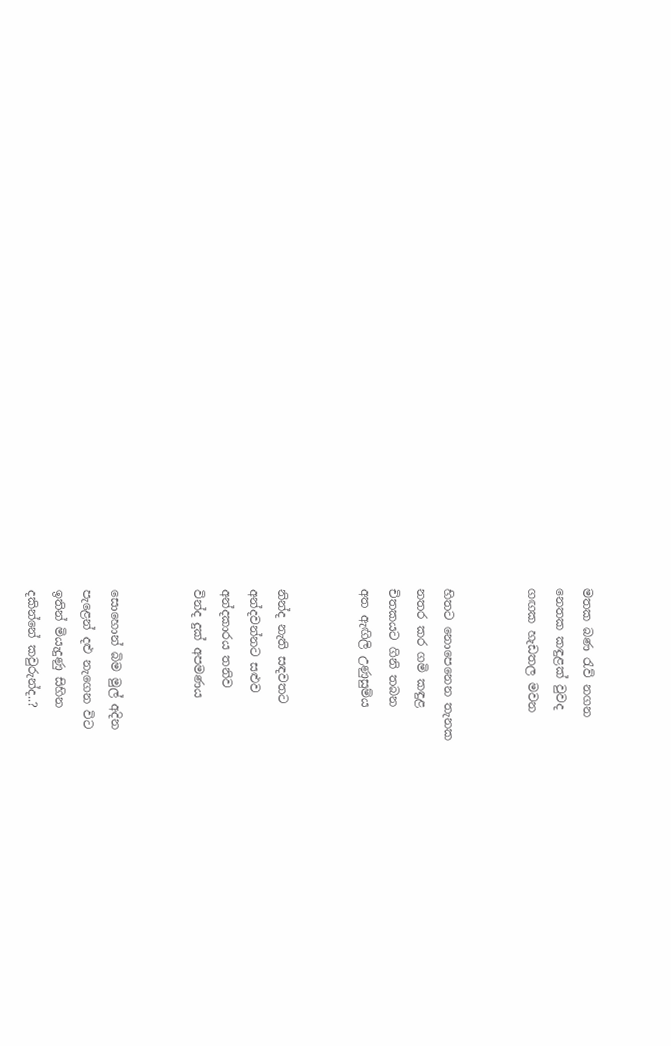මතක බණ රැව් නගන
නෙතක කඳුළක් වුවද
ගඟක හැඩතල මවන


හිතට නොපෙනෙන තැනක
නතර කර ගමි කඳුළ
චිතකයට ගිනි තබන
අත ඇඟිලි උණුසුම්ය


නින්ද නැති සඳවතට
අන්දවන්නට සළුව
අන්දකාරය තනිව
වින්ද දුක් අපමණය


සොහොන් බිම මුල් අදින
පැළෙන් දළු නැගෙන විට
ඉතින් මියැදුණු සිහින
දකින්නේ කවුරුන්ද..?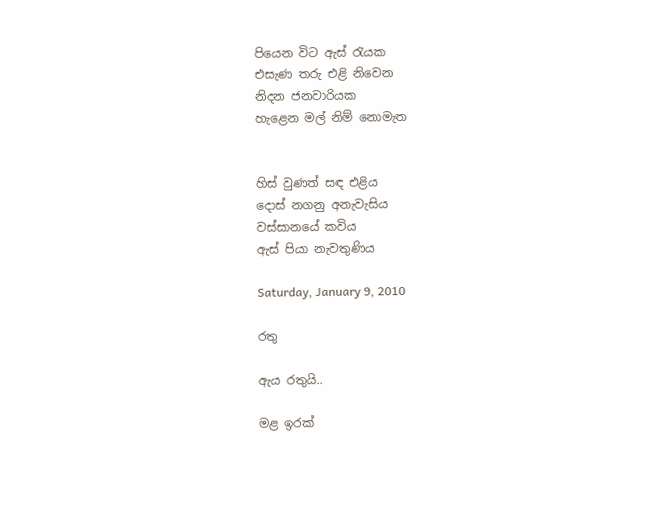පියෙන විට ඇස් රැයක
එසැණ තරු එළි නිවෙන
නිදන ජනවාරියක
හැළෙන මල් නිම් නොමැත


හිස් වුණත් සඳ එළිය
දොස් නගනු අනැවැසිය
වස්සානයේ කවිය
ඇස් පියා නැවතුණිය

Saturday, January 9, 2010

රතු

ඇය රතුයි..

මළ ඉරක්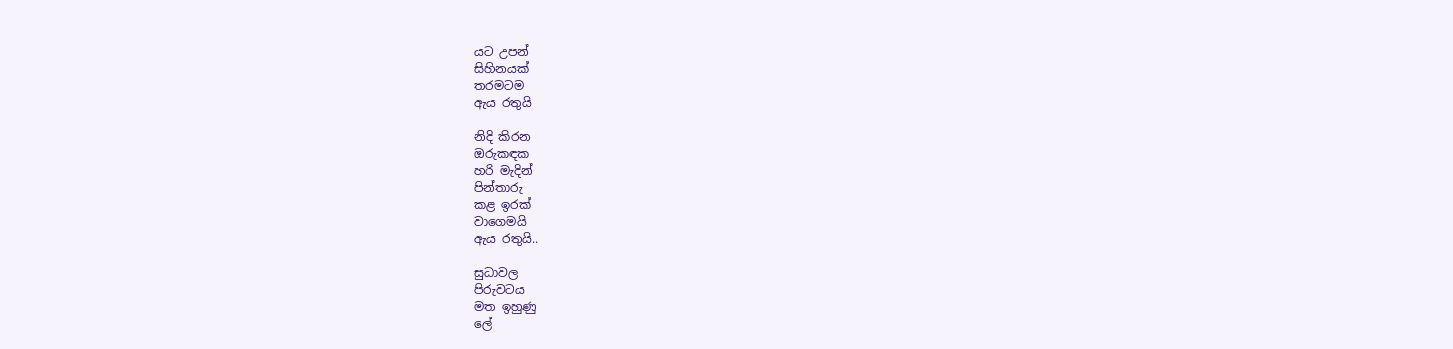යට උපන්
සිහිනයක්
තරමටම
ඇය රතුයි

නිදි කිරන
ඔරුකඳක
හරි මැදින්
පින්තාරු
කළ ඉරක්
වාගෙමයි
ඇය රතුයි..

සුධාවල
පිරුවටය
මත ඉහුණු
ලේ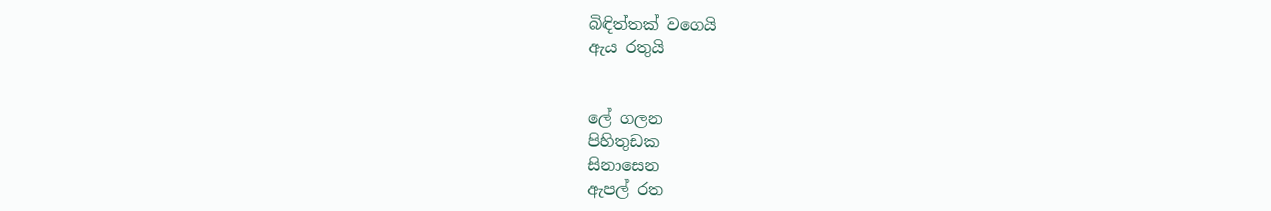බිඳිත්තක් වගෙයි
ඇය රතුයි


ලේ ගලන
පිහිතුඩක
සිනාසෙන
ඇපල් රත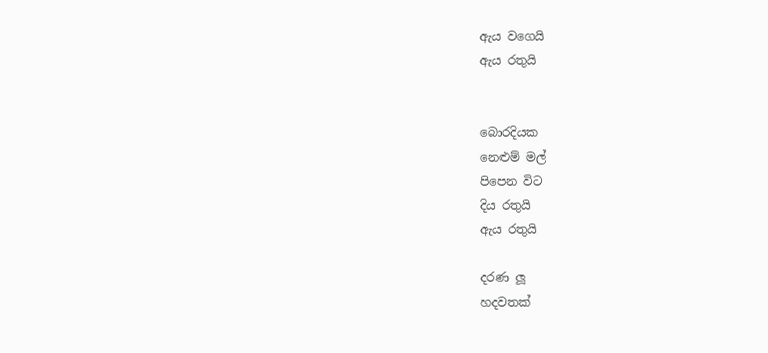ඇය වගෙයි
ඇය රතුයි


බොරදියක
නෙළුම් මල්
පිපෙන විට
දිය රතුයි
ඇය රතුයි

දරණ ලූ
හදවතක්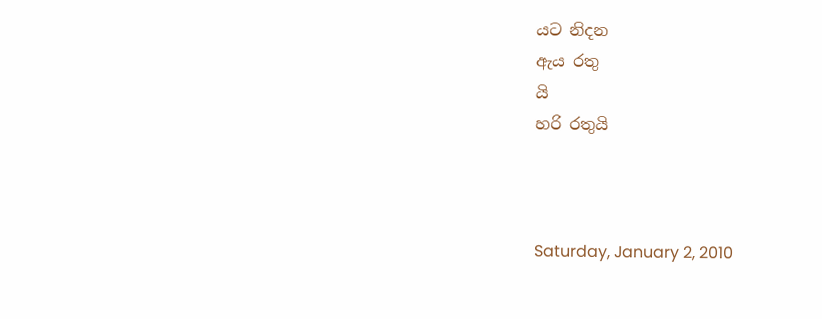යට නිදන
ඇය රතු
යි
හරි රතුයි



Saturday, January 2, 2010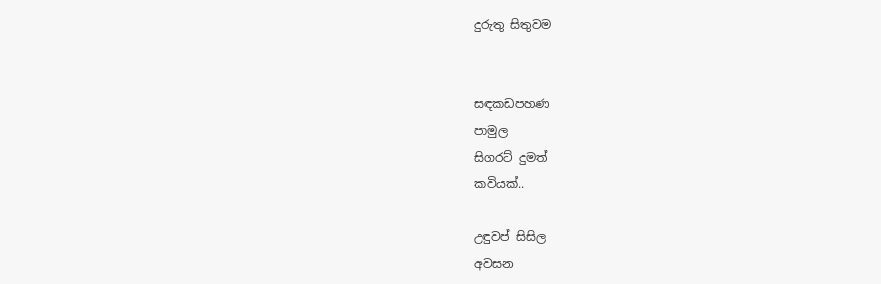දුරුතු සිතුවම


සඳකඩපහණ
පාමුල
සිගරට් දුමත්
කවියක්..

උඳුවප් සිසිල
අවසන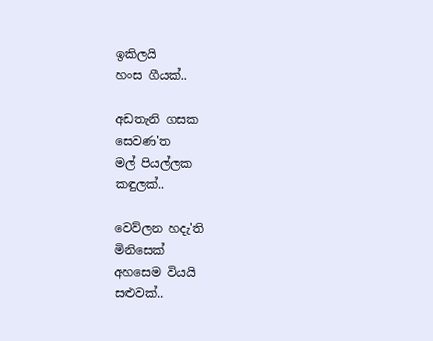ඉකිලයි
හංස ගීයක්..

අඩතැනි ගසක
සෙවණ'ත
මල් පියල්ලක
කඳුලක්..

වෙව්ලන හදැ'ති
මිනිසෙක්
අහසෙම වියයි
සළුවක්..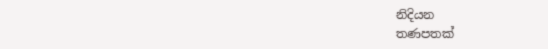නිදියන
තණපතක්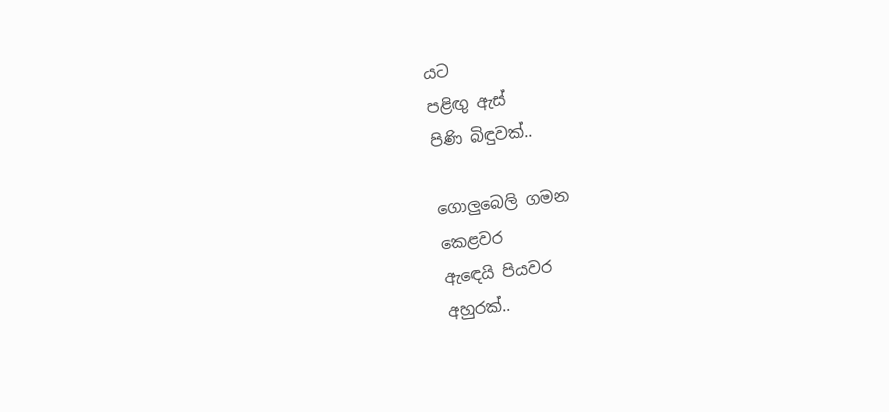යට
පළිඟු ඇස්
පිණි බිඳුවක්..

ගොලුබෙලි ගමන
කෙළවර
ඇඳෙයි පියවර
අහුරක්..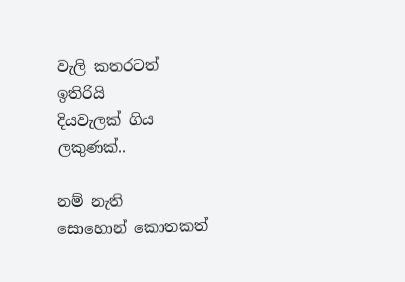වැලි කතරටත්
ඉතිරියි
දියවැලක් ගිය
ලකුණක්..

නම් නැති
සොහොන් කොතකත්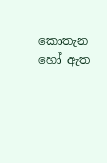කොතැන හෝ ඇත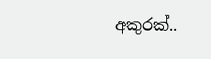අකුරක්..